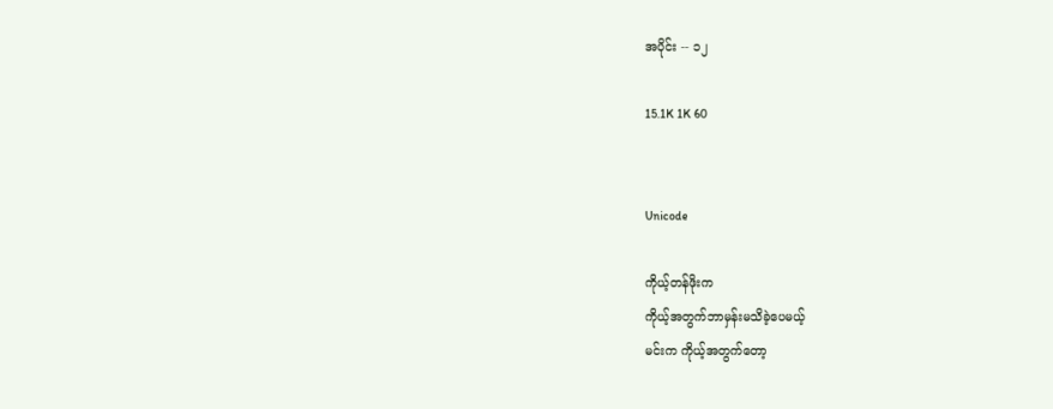အပိုင်း -- ၁၂

15.1K 1K 60


Unicode

ကိုယ့်တန်ဖိုးက
ကိုယ့်အတွက်ဘာမှန်းမသိခဲ့ပေမယ့်
မင်းက ကိုယ့်အတွက်တော့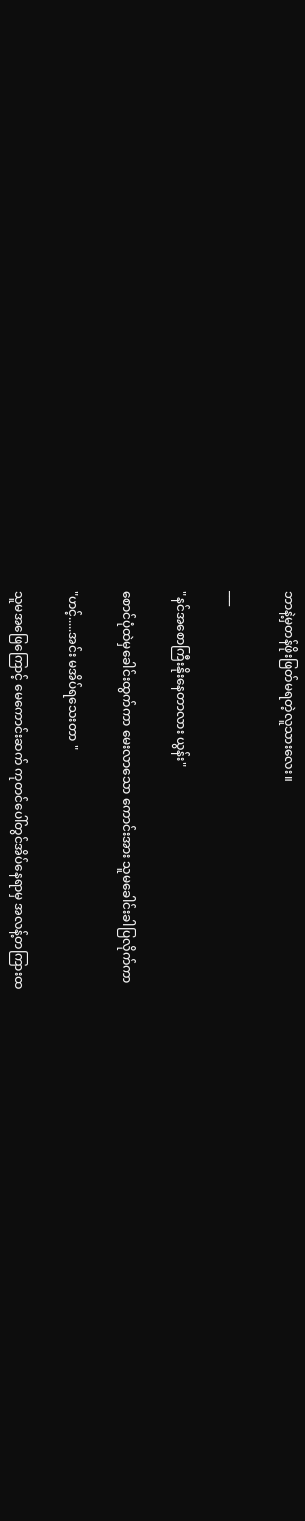ဘာနဲ့မှတန်ဖိုးဖြတ်မရတဲ့လူသားလေး။

___

"နင်အစောကြီးနိုးနေတာလား ယွန်း"

စောင်ပုံထဲမှခေါင်းထွက်ကာ မေးလာသော ကောင်းအား သူမခေါင်းခါပြလိုက်ကာ

"ဟင့်.....အင်း မအိပ်ရသေးတာ "

သူမအဖြေကြောင့် မေကောင်းဆက် ကုတင်ပေါ်တွင်အိပ်နေရာမှ အလန့်တကြားထ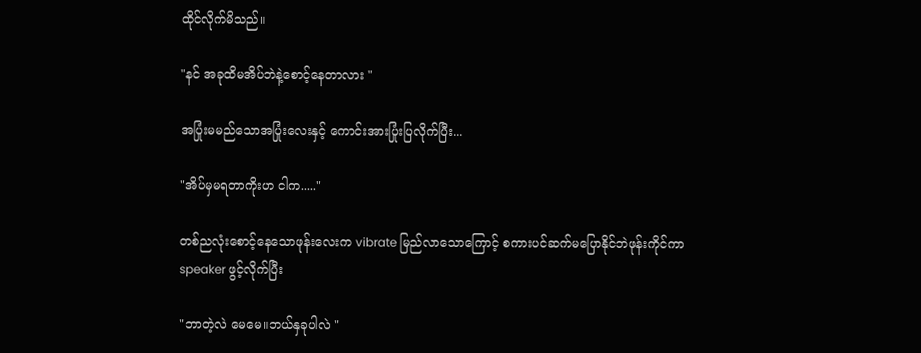ထိုင်လိုက်မိသည်။

"နင် အခုထိမအိပ်ဘဲနဲ့စောင့်နေတာလား "

အပြုံးမမည်သောအပြုံးလေးနှင့် ကောင်းအားပြုံးပြလိုက်ပြီး...

"အိပ်မှမရတာကိုးဟ ငါက....."

တစ်ညလုံးစောင့်နေသောဖုန်းလေးက vibrate မြည်လာသောကြောင့် စကားပင်ဆက်မပြောနိုင်ဘဲဖုန်းကိုင်ကာ speaker ဖွင့်လိုက်ပြီး

"ဘာတဲ့လဲ မေမေ။ဘယ်နှခုပါလဲ "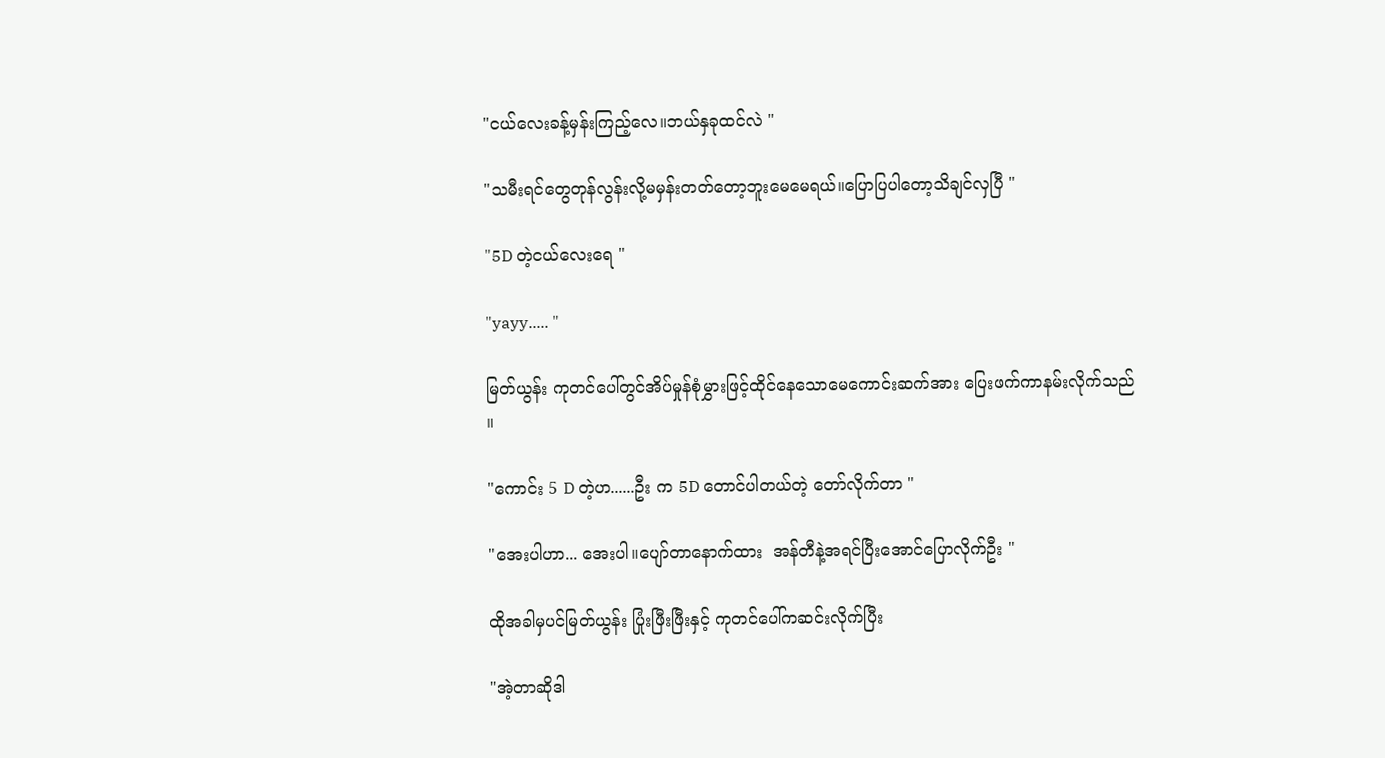"ငယ်လေးခန့်မှန်းကြည့်လေ။ဘယ်နှခုထင်လဲ "

"သမီးရင်တွေတုန်လွန်းလို့မမှန်းတတ်တော့ဘူးမေမေရယ်။ပြောပြပါတော့သိချင်လှပြီ "

"5D တဲ့ငယ်လေးရေ "

"yayy..... "

မြတ်ယွန်း ကုတင်ပေါ်တွင်အိပ်မှုန်စုံမွှားဖြင့်ထိုင်နေသောမေကောင်းဆက်အား ပြေးဖက်ကာနမ်းလိုက်သည် ။

"ကောင်း 5 D တဲ့ဟ......ဦး က 5D တောင်ပါတယ်တဲ့ တော်လိုက်တာ "

"အေးပါဟာ... အေးပါ။ပျော်တာနောက်ထား  အန်တီနဲ့အရင်ပြီးအောင်ပြောလိုက်ဦး "

ထိုအခါမှပင်မြတ်ယွန်း ပြုံးဖြီးဖြီးနှင့် ကုတင်ပေါ်ကဆင်းလိုက်ပြီး

"အဲ့တာဆိုဒါ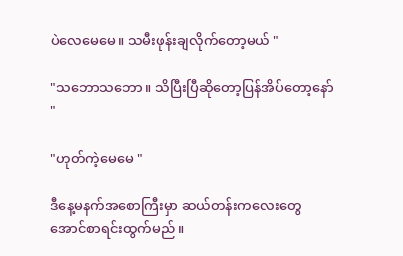ပဲလေမေမေ။ သမီးဖုန်းချလိုက်တော့မယ် "

"သဘောသဘော။ သိပြီးပြီဆိုတော့ပြန်အိပ်တော့နော် "

"ဟုတ်ကဲ့မေမေ "

ဒီနေ့မနက်အစောကြီးမှာ ဆယ်တန်းကလေးတွေအောင်စာရင်းထွက်မည် ။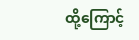ထို့ကြောင့်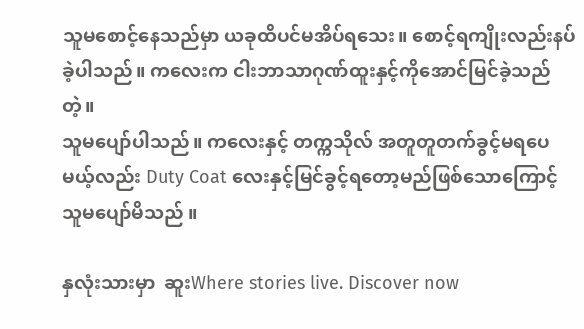သူမစောင့်နေသည်မှာ ယခုထိပင်မအိပ်ရသေး။ စောင့်ရကျိုးလည်းနပ်ခဲ့ပါသည်။ ကလေးက ငါးဘာသာဂုဏ်ထူးနှင့်ကိုအောင်မြင်ခဲ့သည်တဲ့။
သူမပျော်ပါသည်။ ကလေးနှင့် တက္ကသိုလ် အတူတူတက်ခွင့်မရပေမယ့်လည်း Duty Coat လေးနှင့်မြင်ခွင့်ရတော့မည်ဖြစ်သောကြောင့် သူမပျော်မိသည် ။

နှလုံးသားမှာ  ဆူးWhere stories live. Discover now